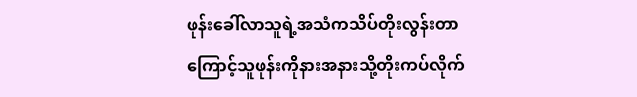ဖုန်းခေါ်လာသူရဲ့အသံကသိပ်တိုးလွန်းတာ
ကြောင့်သူဖုန်းကိုနားအနားသို့တိုးကပ်လိုက်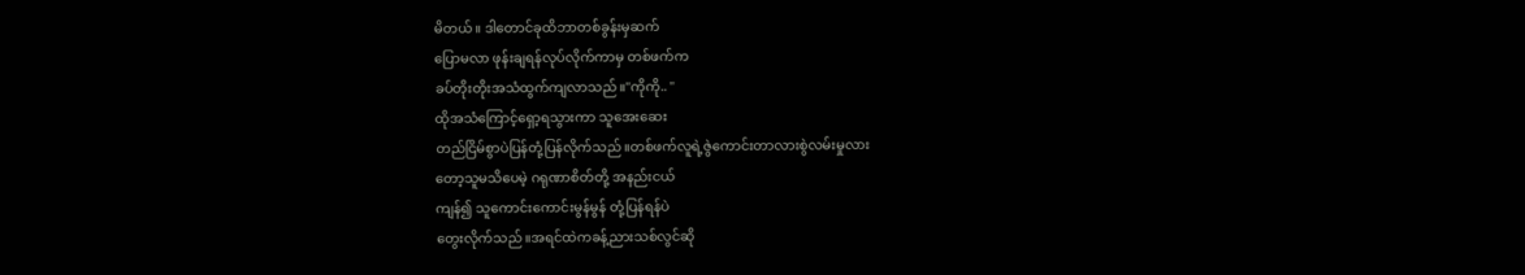မိတယ်။ ဒါတောင်ခုထိဘာတစ်ခွန်းမှဆက်
ပြောမလာ ဖုန်းချရန်လုပ်လိုက်ကာမှ တစ်ဖက်က
ခပ်တိုးတိုးအသံထွက်ကျလာသည်။"ကိုကို.. "
ထိုအသံကြောင့်ရှော့ရသွားကာ သူအေးဆေး
တည်ငြိမ်စွာပဲပြန်တုံ့ပြန်လိုက်သည်။တစ်ဖက်လူရဲ့ဇွဲကောင်းတာလားစွဲလမ်းမှုလား
တော့သူမသိပေမဲ့ ဂရုဏာစိတ်တို့ အနည်းငယ်
ကျန်၍ သူကောင်းကောင်းမွန်မွန် တုံ့ပြန်ရန်ပဲ
တွေးလိုက်သည်။အရင်ထဲကခန့်ညားသစ်လွင်ဆို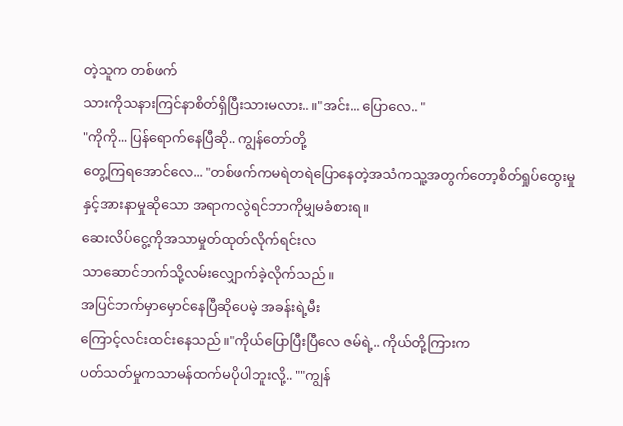တဲ့သူက တစ်ဖက်
သားကိုသနားကြင်နာစိတ်ရှိပြီးသားမလား.. ။"အင်း... ပြောလေ.. "
"ကိုကို... ပြန်ရောက်နေပြီဆို.. ကျွန်တော်တို့
တွေ့ကြရအောင်လေ... "တစ်ဖက်ကမရဲတရဲပြောနေတဲ့အသံကသူ့အတွက်တော့စိတ်ရှုပ်ထွေးမှုနှင့်အားနာမှုဆိုသော အရာကလွဲရင်ဘာကိုမျှမခံစားရ။
ဆေးလိပ်ငွေ့ကိုအသာမှုတ်ထုတ်လိုက်ရင်းလ
သာဆောင်ဘက်သို့လမ်းလျှောက်ခဲ့လိုက်သည်။
အပြင်ဘက်မှာမှောင်နေပြီဆိုပေမဲ့ အခန်းရဲ့မီး
ကြောင့်လင်းထင်းနေသည်။"ကိုယ်ပြောပြီးပြီလေ ဇမ်ရဲ့.. ကိုယ်တို့ကြားက
ပတ်သတ်မှုကသာမန်ထက်မပိုပါဘူးလို့.. ""ကျွန်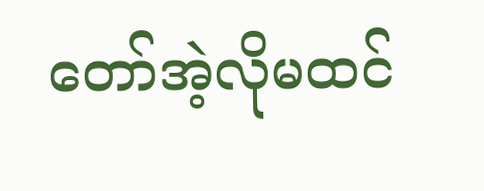တော်အဲ့လိုမထင်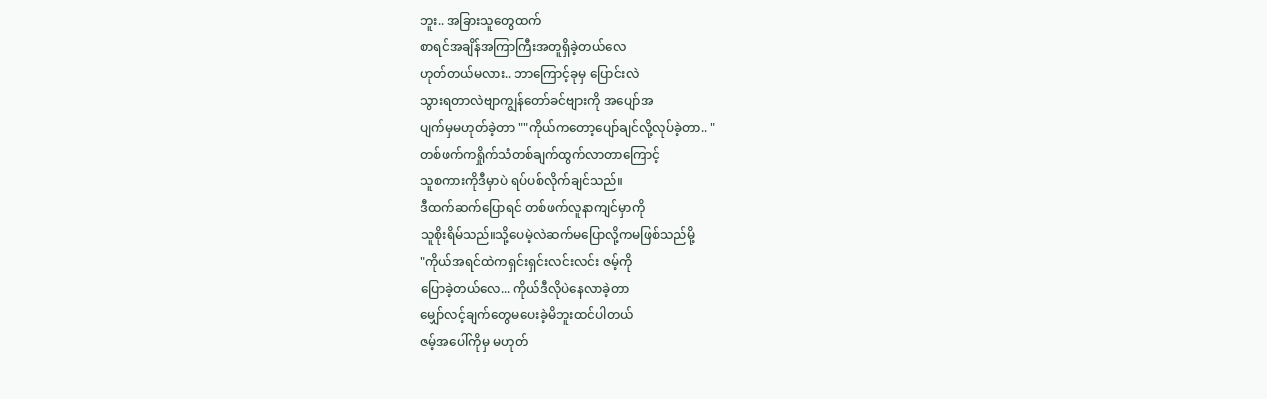ဘူး.. အခြားသူတွေထက်
စာရင်အချိန်အကြာကြီးအတူရှိခဲ့တယ်လေ
ဟုတ်တယ်မလား.. ဘာကြောင့်ခုမှ ပြောင်းလဲ
သွားရတာလဲဗျာကျွန်တော်ခင်ဗျားကို အပျော်အ
ပျက်မှမဟုတ်ခဲ့တာ ""ကိုယ်ကတော့ပျော်ချင်လို့လုပ်ခဲ့တာ.. "
တစ်ဖက်ကရှိုက်သံတစ်ချက်ထွက်လာတာကြောင့်
သူစကားကိုဒီမှာပဲ ရပ်ပစ်လိုက်ချင်သည်။
ဒီထက်ဆက်ပြောရင် တစ်ဖက်လူနာကျင်မှာကို
သူစိုးရိမ်သည်။သို့ပေမဲ့လဲဆက်မပြောလို့ကမဖြစ်သည်မို့
"ကိုယ်အရင်ထဲကရှင်းရှင်းလင်းလင်း ဇမ့်ကို
ပြောခဲ့တယ်လေ... ကိုယ်ဒီလိုပဲနေလာခဲ့တာ
မျှော်လင့်ချက်တွေမပေးခဲ့မိဘူးထင်ပါတယ်
ဇမ့်အပေါ်ကိုမှ မဟုတ်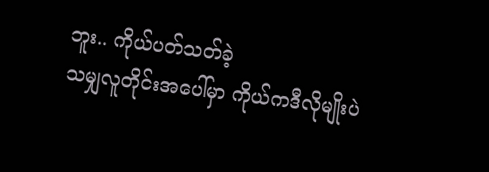ဘူး.. ကိုယ်ပတ်သတ်ခဲ့
သမျှလူတိုင်းအပေါ်မှာ ကိုယ်ကဒီလိုမျိုးပဲ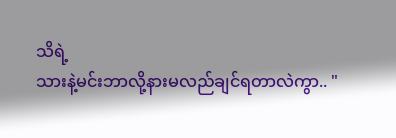သိရဲ့
သားနဲ့မင်းဘာလို့နားမလည်ချင်ရတာလဲကွာ.. "